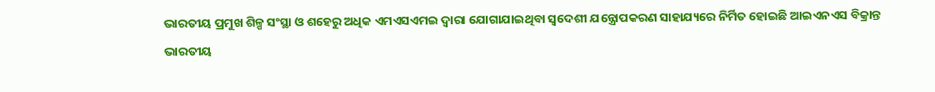ଭାରତୀୟ ପ୍ରମୁଖ ଶିଳ୍ପ ସଂସ୍ଥା ଓ ଶହେରୁ ଅଧିକ ଏମଏସଏମଇ ଦ୍ୱାରା ଯୋଗାଯାଇଥିବା ସ୍ୱଦେଶୀ ଯନ୍ତ୍ରୋପକରଣ ସାହାଯ୍ୟରେ ନିର୍ମିତ ହୋଇଛି ଆଇଏନଏସ ବିକ୍ରାନ୍ତ
ଭାରତୀୟ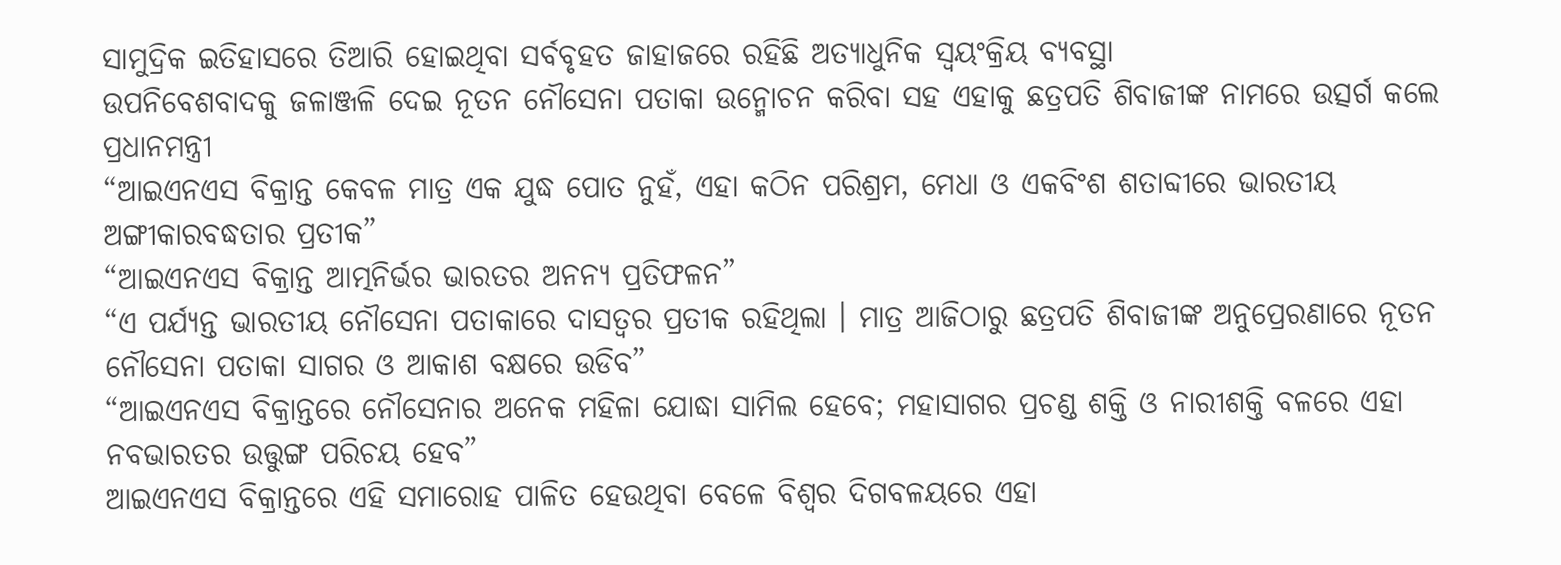ସାମୁଦ୍ରିକ ଇତିହାସରେ ତିଆରି ହୋଇଥିବା ସର୍ବବୃହତ ଜାହାଜରେ ରହିଛି ଅତ୍ୟାଧୁନିକ ସ୍ୱୟଂକ୍ରିୟ ବ୍ୟବସ୍ଥା
ଉପନିବେଶବାଦକୁ ଜଳାଞ୍ଜଳି ଦେଇ ନୂତନ ନୌସେନା ପତାକା ଉନ୍ମୋଚନ କରିବା ସହ ଏହାକୁ ଛତ୍ରପତି ଶିବାଜୀଙ୍କ ନାମରେ ଉତ୍ସର୍ଗ କଲେ ପ୍ରଧାନମନ୍ତ୍ରୀ
“ଆଇଏନଏସ ବିକ୍ରାନ୍ତ କେବଳ ମାତ୍ର ଏକ ଯୁଦ୍ଧ ପୋତ ନୁହଁ, ଏହା କଠିନ ପରିଶ୍ରମ, ମେଧା ଓ ଏକବିଂଶ ଶତାବ୍ଦୀରେ ଭାରତୀୟ ଅଙ୍ଗୀକାରବଦ୍ଧତାର ପ୍ରତୀକ”
“ଆଇଏନଏସ ବିକ୍ରାନ୍ତ ଆତ୍ମନିର୍ଭର ଭାରତର ଅନନ୍ୟ ପ୍ରତିଫଳନ”
“ଏ ପର୍ଯ୍ୟନ୍ତ ଭାରତୀୟ ନୌସେନା ପତାକାରେ ଦାସତ୍ୱର ପ୍ରତୀକ ରହିଥିଲା । ମାତ୍ର ଆଜିଠାରୁ ଛତ୍ରପତି ଶିବାଜୀଙ୍କ ଅନୁପ୍ରେରଣାରେ ନୂତନ ନୌସେନା ପତାକା ସାଗର ଓ ଆକାଶ ବକ୍ଷରେ ଉଡିବ”
“ଆଇଏନଏସ ବିକ୍ରାନ୍ତରେ ନୌସେନାର ଅନେକ ମହିଳା ଯୋଦ୍ଧା ସାମିଲ ହେବେ; ମହାସାଗର ପ୍ରଚଣ୍ଡ ଶକ୍ତି ଓ ନାରୀଶକ୍ତି ବଳରେ ଏହା ନବଭାରତର ଉତ୍ତୁଙ୍ଗ ପରିଚୟ ହେବ”
ଆଇଏନଏସ ବିକ୍ରାନ୍ତରେ ଏହି ସମାରୋହ ପାଳିତ ହେଉଥିବା ବେଳେ ବିଶ୍ୱର ଦିଗବଳୟରେ ଏହା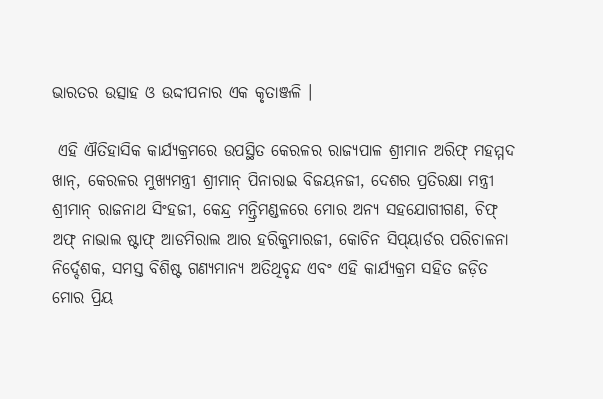ଭାରତର ଉତ୍ସାହ ଓ ଉଦ୍ଦୀପନାର ଏକ କୃତାଞ୍ଜଳି ।

 ଏହି ଐତିହାସିକ କାର୍ଯ୍ୟକ୍ରମରେ ଉପସ୍ଥିତ କେରଳର ରାଜ୍ୟପାଳ ଶ୍ରୀମାନ ଅରିଫ୍ ମହମ୍ମଦ ଖାନ୍‌, କେରଳର ମୁଖ୍ୟମନ୍ତ୍ରୀ ଶ୍ରୀମାନ୍ ପିନାରାଇ ବିଜୟନଜୀ, ଦେଶର ପ୍ରତିରକ୍ଷା ମନ୍ତ୍ରୀ ଶ୍ରୀମାନ୍ ରାଜନାଥ ସିଂହଜୀ, କେନ୍ଦ୍ର ମନ୍ତ୍ରିମଣ୍ଡଳରେ ମୋର ଅନ୍ୟ ସହଯୋଗୀଗଣ, ଚିଫ୍ ଅଫ୍ ନାଭାଲ ଷ୍ଟାଫ୍ ଆଡମିରାଲ ଆର ହରିକୁମାରଜୀ, କୋଚିନ ସିପ୍‌ୟାର୍ଡର ପରିଚାଳନା ନିର୍ଦ୍ଦେଶକ, ସମସ୍ତ ବିଶିଷ୍ଟ ଗଣ୍ୟମାନ୍ୟ ଅତିଥିବୃନ୍ଦ ଏବଂ ଏହି କାର୍ଯ୍ୟକ୍ରମ ସହିତ ଜଡ଼ିତ ମୋର ପ୍ରିୟ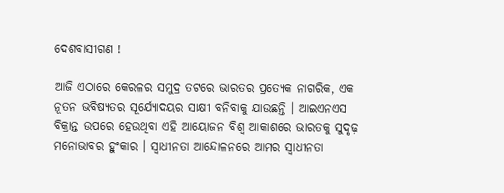ଦେଶବାସୀଗଣ !

ଆଜି ଏଠାରେ କେରଳର ସମୁଦ୍ର ତଟରେ ଭାରତର ପ୍ରତ୍ୟେକ ନାଗରିକ, ଏକ ନୂତନ ଭବିଷ୍ୟତର ସୂର୍ଯ୍ୟୋଦୟର ସାକ୍ଷୀ ବନିବାକୁ ଯାଉଛନ୍ତି । ଆଇଏନଏସ ବିକ୍ରାନ୍ତ ଉପରେ ହେଉଥିବା ଏହି ଆୟୋଜନ ବିଶ୍ୱ ଆକାଶରେ ଭାରତକୁ ସୁଦୃଢ଼ ମନୋଭାବର ହୁଂକାର । ସ୍ୱାଧୀନତା ଆନ୍ଦୋଳନରେ ଆମର ସ୍ୱାଧୀନତା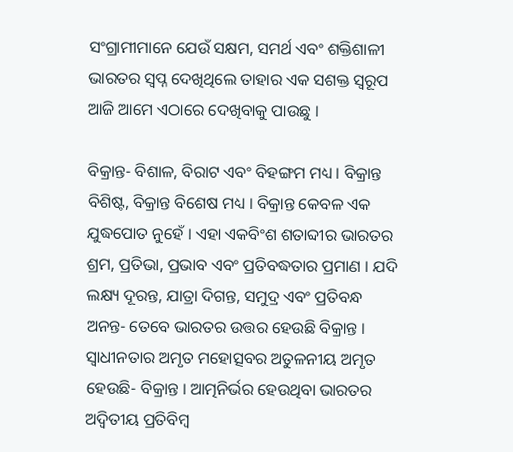ସଂଗ୍ରାମୀମାନେ ଯେଉଁ ସକ୍ଷମ, ସମର୍ଥ ଏବଂ ଶକ୍ତିଶାଳୀ ଭାରତର ସ୍ୱପ୍ନ ଦେଖିଥିଲେ ତାହାର ଏକ ସଶକ୍ତ ସ୍ୱରୂପ ଆଜି ଆମେ ଏଠାରେ ଦେଖିବାକୁ ପାଉଛୁ ।

ବିକ୍ରାନ୍ତ- ବିଶାଳ, ବିରାଟ ଏବଂ ବିହଙ୍ଗମ ମଧ୍ୟ । ବିକ୍ରାନ୍ତ ବିଶିଷ୍ଟ, ବିକ୍ରାନ୍ତ ବିଶେଷ ମଧ୍ୟ । ବିକ୍ରାନ୍ତ କେବଳ ଏକ ଯୁଦ୍ଧପୋତ ନୁହେଁ । ଏହା ଏକବିଂଶ ଶତାବ୍ଦୀର ଭାରତର ଶ୍ରମ, ପ୍ରତିଭା, ପ୍ରଭାବ ଏବଂ ପ୍ରତିବଦ୍ଧତାର ପ୍ରମାଣ । ଯଦି ଲକ୍ଷ୍ୟ ଦୂରନ୍ତ, ଯାତ୍ରା ଦିଗନ୍ତ, ସମୁଦ୍ର ଏବଂ ପ୍ରତିବନ୍ଧ ଅନନ୍ତ- ତେବେ ଭାରତର ଉତ୍ତର ହେଉଛି ବିକ୍ରାନ୍ତ । ସ୍ୱାଧୀନତାର ଅମୃତ ମହୋତ୍ସବର ଅତୁଳନୀୟ ଅମୃତ ହେଉଛି- ବିକ୍ରାନ୍ତ । ଆତ୍ମନିର୍ଭର ହେଉଥିବା ଭାରତର ଅଦ୍ୱିତୀୟ ପ୍ରତିବିମ୍ବ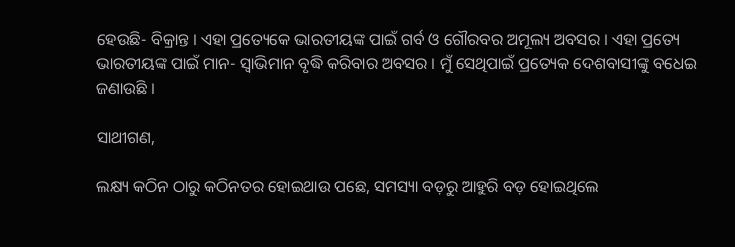ହେଉଛି- ବିକ୍ରାନ୍ତ । ଏହା ପ୍ରତ୍ୟେକେ ଭାରତୀୟଙ୍କ ପାଇଁ ଗର୍ବ ଓ ଗୌରବର ଅମୂଲ୍ୟ ଅବସର । ଏହା ପ୍ରତ୍ୟେ ଭାରତୀୟଙ୍କ ପାଇଁ ମାନ- ସ୍ୱାଭିମାନ ବୃଦ୍ଧି କରିବାର ଅବସର । ମୁଁ ସେଥିପାଇଁ ପ୍ରତ୍ୟେକ ଦେଶବାସୀଙ୍କୁ ବଧେଇ ଜଣାଉଛି ।

ସାଥୀଗଣ,

ଲକ୍ଷ୍ୟ କଠିନ ଠାରୁ କଠିନତର ହୋଇଥାଉ ପଛେ, ସମସ୍ୟା ବଡ଼ରୁ ଆହୁରି ବଡ଼ ହୋଇଥିଲେ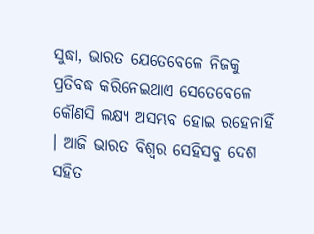ସୁଦ୍ଧା, ଭାରତ ଯେତେବେଳେ ନିଜକୁ ପ୍ରତିବଦ୍ଧ କରିନେଇଥାଏ ସେତେବେଳେ କୌଣସି ଲକ୍ଷ୍ୟ ଅସମ୍ଭବ ହୋଇ ରହେନାହିଁ । ଆଜି ଭାରତ ବିଶ୍ୱର ସେହିସବୁ ଦେଶ ସହିତ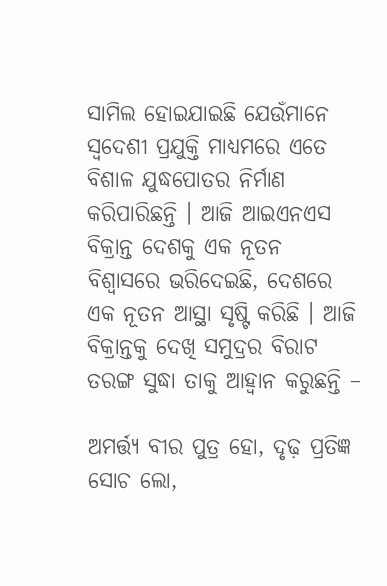ସାମିଲ ହୋଇଯାଇଛି ଯେଉଁମାନେ ସ୍ୱଦେଶୀ ପ୍ରଯୁକ୍ତି ମାଧ୍ୟମରେ ଏତେ ବିଶାଳ ଯୁଦ୍ଧପୋତର ନିର୍ମାଣ କରିପାରିଛନ୍ତି । ଆଜି ଆଇଏନଏସ ବିକ୍ରାନ୍ତ ଦେଶକୁ ଏକ ନୂତନ ବିଶ୍ୱାସରେ ଭରିଦେଇଛି, ଦେଶରେ ଏକ ନୂତନ ଆସ୍ଥା ସୃଷ୍ଟି କରିଛି । ଆଜି ବିକ୍ରାନ୍ତକୁ ଦେଖି ସମୁଦ୍ରର ବିରାଟ ତରଙ୍ଗ ସୁଦ୍ଧା ତାକୁ ଆହ୍ୱାନ କରୁଛନ୍ତି –

ଅମର୍ତ୍ତ୍ୟ ବୀର ପୁତ୍ର ହୋ, ଦୃଢ଼ ପ୍ରତିଜ୍ଞ ସୋଚ ଲୋ,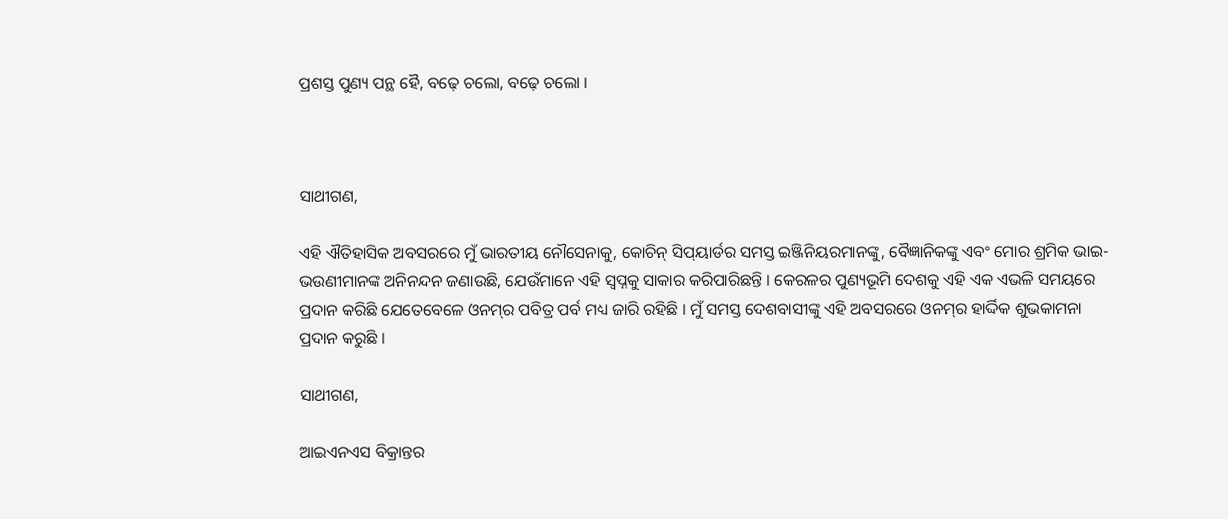ପ୍ରଶସ୍ତ ପୁଣ୍ୟ ପନ୍ଥ ହୈ, ବଢ଼େ ଚଲୋ, ବଢ଼େ ଚଲୋ ।



ସାଥୀଗଣ,

ଏହି ଐତିହାସିକ ଅବସରରେ ମୁଁ ଭାରତୀୟ ନୌସେନାକୁ, କୋଚିନ୍ ସିପ୍‌ୟାର୍ଡର ସମସ୍ତ ଇଞ୍ଜିନିୟରମାନଙ୍କୁ, ବୈଜ୍ଞାନିକଙ୍କୁ ଏବଂ ମୋର ଶ୍ରମିକ ଭାଇ- ଭଉଣୀମାନଙ୍କ ଅନିନନ୍ଦନ ଜଣାଉଛି, ଯେଉଁମାନେ ଏହି ସ୍ୱପ୍ନକୁ ସାକାର କରିପାରିଛନ୍ତି । କେରଳର ପୁଣ୍ୟଭୂମି ଦେଶକୁ ଏହି ଏକ ଏଭଳି ସମୟରେ ପ୍ରଦାନ କରିଛି ଯେତେବେଳେ ଓନମ୍‌ର ପବିତ୍ର ପର୍ବ ମଧ୍ୟ ଜାରି ରହିଛି । ମୁଁ ସମସ୍ତ ଦେଶବାସୀଙ୍କୁ ଏହି ଅବସରରେ ଓନମ୍‌ର ହାର୍ଦ୍ଦିକ ଶୁଭକାମନା ପ୍ରଦାନ କରୁଛି ।

ସାଥୀଗଣ,

ଆଇଏନଏସ ବିକ୍ରାନ୍ତର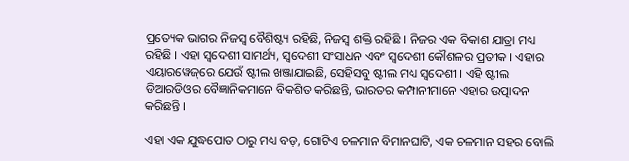ପ୍ରତ୍ୟେକ ଭାଗର ନିଜସ୍ୱ ବୈଶିଷ୍ଟ୍ୟ ରହିଛି, ନିଜସ୍ୱ ଶକ୍ତି ରହିଛି । ନିଜର ଏକ ବିକାଶ ଯାତ୍ରା ମଧ୍ୟ ରହିଛି । ଏହା ସ୍ୱଦେଶୀ ସାମର୍ଥ୍ୟ, ସ୍ୱଦେଶୀ ସଂସାଧନ ଏବଂ ସ୍ୱଦେଶୀ କୌଶଳର ପ୍ରତୀକ । ଏହାର ଏୟାରୱେଜ୍‌ରେ ଯେଉଁ ଷ୍ଟୀଲ ଖଞ୍ଜାଯାଇଛି, ସେହିସବୁ ଷ୍ଟୀଲ ମଧ୍ୟ ସ୍ୱଦେଶୀ । ଏହି ଷ୍ଟୀଲ ଡିଆରଡିଓର ବୈଜ୍ଞାନିକମାନେ ବିକଶିତ କରିଛନ୍ତି, ଭାରତର କମ୍ପାନୀମାନେ ଏହାର ଉତ୍ପାଦନ କରିଛନ୍ତି ।

ଏହା ଏକ ଯୁଦ୍ଧପୋତ ଠାରୁ ମଧ୍ୟ ବଡ଼, ଗୋଟିଏ ଚଳମାନ ବିମାନଘାଟି, ଏକ ଚଳମାନ ସହର ବୋଲି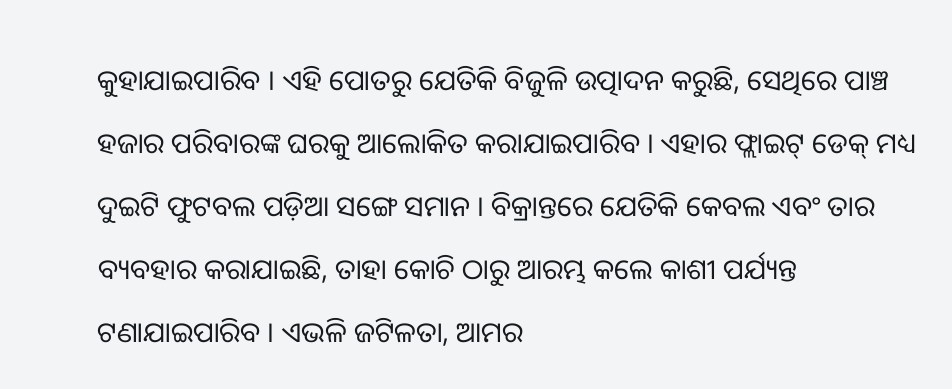କୁହାଯାଇପାରିବ । ଏହି ପୋତରୁ ଯେତିକି ବିଜୁଳି ଉତ୍ପାଦନ କରୁଛି, ସେଥିରେ ପାଞ୍ଚ ହଜାର ପରିବାରଙ୍କ ଘରକୁ ଆଲୋକିତ କରାଯାଇପାରିବ । ଏହାର ଫ୍ଲାଇଟ୍ ଡେକ୍ ମଧ୍ୟ ଦୁଇଟି ଫୁଟବଲ ପଡ଼ିଆ ସଙ୍ଗେ ସମାନ । ବିକ୍ରାନ୍ତରେ ଯେତିକି କେବଲ ଏବଂ ତାର ବ୍ୟବହାର କରାଯାଇଛି, ତାହା କୋଚି ଠାରୁ ଆରମ୍ଭ କଲେ କାଶୀ ପର୍ଯ୍ୟନ୍ତ ଟଣାଯାଇପାରିବ । ଏଭଳି ଜଟିଳତା, ଆମର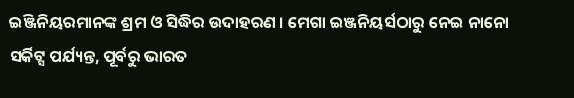ଇଞ୍ଜିନିୟରମାନଙ୍କ ଶ୍ରମ ଓ ସିଦ୍ଧିର ଉଦାହରଣ । ମେଗା ଇଞ୍ଜନିୟର୍ସଠାରୁ ନେଇ ନାନୋ ସର୍କିଟ୍ସ ପର୍ଯ୍ୟନ୍ତ, ପୂର୍ବରୁ ଭାରତ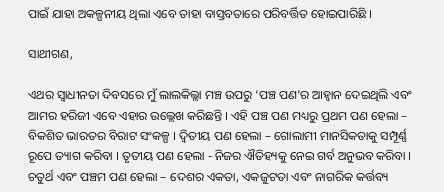ପାଇଁ ଯାହା ଅକଳ୍ପନୀୟ ଥିଲା ଏବେ ତାହା ବାସ୍ତବତାରେ ପରିବର୍ତ୍ତିତ ହୋଇପାରିଛି ।

ସାଥୀଗଣ,

ଏଥର ସ୍ୱାଧୀନତା ଦିବସରେ ମୁଁ ଲାଲକିଲ୍ଲା ମଞ୍ଚ ଉପରୁ ‘ପଞ୍ଚ ପଣ’ର ଆହ୍ୱାନ ଦେଇଥିଲି ଏବଂ ଆମର ହରିଜୀ ଏବେ ଏହାର ଉଲ୍ଲେଖ କରିଛନ୍ତି । ଏହି ପଞ୍ଚ ପଣ ମଧ୍ୟରୁ ପ୍ରଥମ ପଣ ହେଲା – ବିକଶିତ ଭାରତର ବିରାଟ ସଂକଳ୍ପ । ଦ୍ୱିତୀୟ ପଣ ହେଲା – ଗୋଲାମୀ ମାନସିକତାକୁ ସମ୍ପୂର୍ଣ୍ଣ ରୂପେ ତ୍ୟାଗ କରିବା । ତୃତୀୟ ପଣ ହେଲା - ନିଜର ଐତିହ୍ୟକୁ ନେଇ ଗର୍ବ ଅନୁଭବ କରିବା । ଚତୁର୍ଥ ଏବଂ ପଞ୍ଚମ ପଣ ହେଲା – ଦେଶର ଏକତା, ଏକଜୁଟତା ଏବଂ ନାଗରିକ କର୍ତ୍ତବ୍ୟ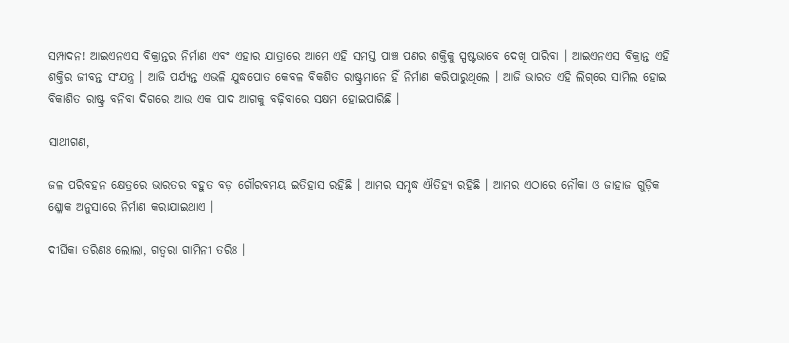ସମ୍ପାଦନ! ଆଇଏନଏସ ବିକ୍ରାନ୍ତର ନିର୍ମାଣ ଏବଂ ଏହାର ଯାତ୍ରାରେ ଆମେ ଏହି ସମସ୍ତ ପାଞ୍ଚ ପଣର ଶକ୍ତିକୁ ସ୍ପଷ୍ଟଭାବେ ଦେଖି ପାରିବା । ଆଇଏନଏସ ବିକ୍ରାନ୍ତ ଏହି ଶକ୍ତିର ଜୀବନ୍ତ ସଂଯନ୍ତ୍ର । ଆଜି ପର୍ଯ୍ୟନ୍ତ ଏଭଳି ଯୁଦ୍ଧପୋତ କେବଳ ବିକଶିତ ରାଷ୍ଟ୍ରମାନେ ହିଁ ନିର୍ମାଣ କରିପାରୁଥିଲେ । ଆଜି ଭାରତ ଏହି ଲିଗ୍‌ରେ ସାମିଲ ହୋଇ ବିକାଶିତ ରାଷ୍ଟ୍ର ବନିବା ଦିଗରେ ଆଉ ଏକ ପାଦ ଆଗକୁ ବଢ଼ିବାରେ ସକ୍ଷମ ହୋଇପାରିଛି ।

ସାଥୀଗଣ,

ଜଳ ପରିବହନ କ୍ଷେତ୍ରରେ ଭାରତର ବହୁତ ବଡ଼ ଗୌରବମୟ ଇତିହାସ ରହିଛି । ଆମର ସମୃଦ୍ଧ ଐତିହ୍ୟ ରହିଛି । ଆମର ଏଠାରେ ନୌକା ଓ ଜାହାଜ ଗୁଡ଼ିକ ଶ୍ଳୋକ ଅନୁସାରେ ନିର୍ମାଣ କରାଯାଇଥାଏ ।

ଦୀର୍ଘିକା ତରିଣଃ ଲୋଲା, ଗତ୍ୱରା ଗାମିନୀ ତରିଃ ।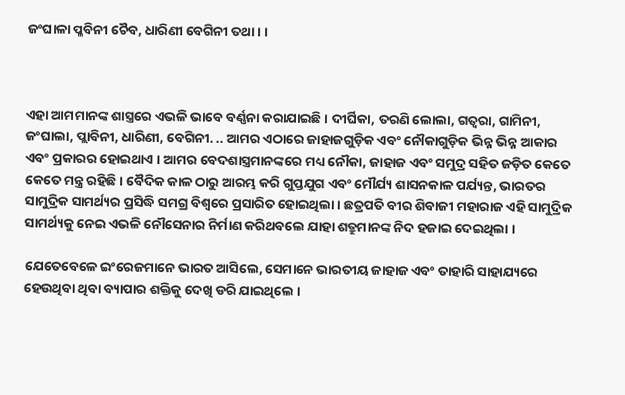ଜଂଘାଳା ପ୍ଳବିନୀ ଚୈବ, ଧାରିଣୀ ବେଗିନୀ ତଥା । ।



ଏହା ଆମମାନଙ୍କ ଶାସ୍ତ୍ରରେ ଏଭଳି ଭାବେ ବର୍ଣ୍ଣନା କରାଯାଇଛି । ଦୀର୍ଘିକା, ତରଣି ଲୋଲା, ଗତ୍ୱରା, ଗାମିନୀ, ଜଂଘାଲା, ପ୍ଲାବିନୀ, ଧାରିଣୀ, ବେଗିନୀ. .. ଆମର ଏଠାରେ ଜାହାଜଗୁଡ଼ିକ ଏବଂ ନୌକାଗୁଡ଼ିକ ଭିନ୍ନ ଭିନ୍ନ ଆକାର ଏବଂ ପ୍ରକାରର ହୋଇଥାଏ । ଆମର ବେଦଶାସ୍ତ୍ରମାନଙ୍କରେ ମଧ୍ୟ ନୌକା, ଜାହାଜ ଏବଂ ସମୁଦ୍ର ସହିତ ଜଡ଼ିତ କେତେ କେତେ ମନ୍ତ୍ର ରହିଛି । ବୈଦିକ କାଳ ଠାରୁ ଆରମ୍ଭ କରି ଗୁପ୍ତଯୁଗ ଏବଂ ମୌର୍ଯ୍ୟ ଶାସନକାଳ ପର୍ଯ୍ୟନ୍ତ, ଭାରତର ସାମୁଦ୍ରିକ ସାମର୍ଥ୍ୟର ପ୍ରସିଦ୍ଧି ସମଗ୍ର ବିଶ୍ୱରେ ପ୍ରସାରିତ ହୋଇଥିଲା । ଛତ୍ରପତି ବୀର ଶିବାଜୀ ମହାରାଜ ଏହି ସାମୁଦ୍ରିକ ସାମର୍ଥ୍ୟକୁ ନେଇ ଏଭଳି ନୌସେନାର ନିର୍ମାଣ କରିଥବଲେ ଯାହା ଶତ୍ରୁମାନଙ୍କ ନିଦ ହଜାଇ ଦେଇଥିଲା ।

ଯେତେବେଳେ ଇଂରେଜମାନେ ଭାରତ ଆସିଲେ, ସେମାନେ ଭାରତୀୟ ଜାହାଜ ଏବଂ ତାହାରି ସାହାଯ୍ୟରେ ହେଉଥିବା ଥିବା ବ୍ୟାପାର ଶକ୍ତିକୁ ଦେଖି ଡରି ଯାଇଥିଲେ ।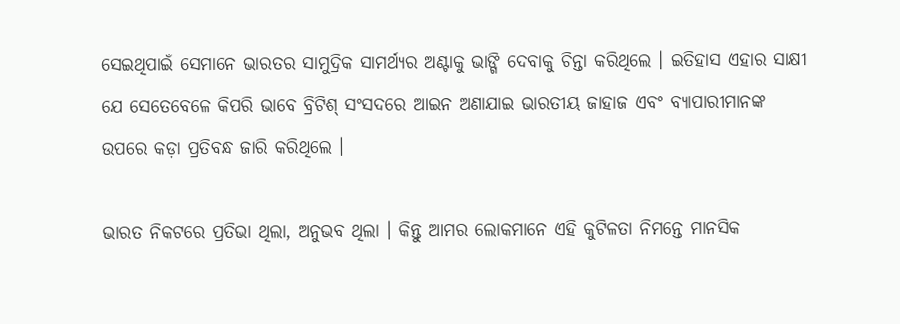ସେଇଥିପାଇଁ ସେମାନେ ଭାରତର ସାମୁଦ୍ରିକ ସାମର୍ଥ୍ୟର ଅଣ୍ଟାକୁ ଭାଙ୍ଗି ଦେବାକୁ ଚିନ୍ତା କରିଥିଲେ । ଇତିହାସ ଏହାର ସାକ୍ଷୀ ଯେ ସେତେବେଳେ କିପରି ଭାବେ ବ୍ରିଟିଶ୍ ସଂସଦରେ ଆଇନ ଅଣାଯାଇ ଭାରତୀୟ ଜାହାଜ ଏବଂ ବ୍ୟାପାରୀମାନଙ୍କ ଉପରେ କଡ଼ା ପ୍ରତିବନ୍ଧ ଜାରି କରିଥିଲେ ।

ଭାରତ ନିକଟରେ ପ୍ରତିଭା ଥିଲା, ଅନୁଭବ ଥିଲା । କିନ୍ତୁ ଆମର ଲୋକମାନେ ଏହି କୁଟିଳତା ନିମନ୍ତେ ମାନସିକ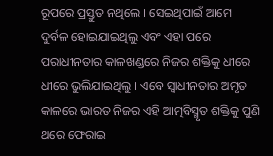ରୂପରେ ପ୍ରସ୍ତୁତ ନଥିଲେ । ସେଇଥିପାଇଁ ଆମେ ଦୁର୍ବଳ ହୋଇଯାଇଥିଲୁ ଏବଂ ଏହା ପରେ ପରାଧୀନତାର କାଳଖଣ୍ଡରେ ନିଜର ଶକ୍ତିକୁ ଧୀରେ ଧୀରେ ଭୁଲିଯାଇଥିଲୁ । ଏବେ ସ୍ୱାଧୀନତାର ଅମୃତ କାଳରେ ଭାରତ ନିଜର ଏହି ଆତ୍ମବିସ୍ମୃତ ଶକ୍ତିକୁ ପୁଣି ଥରେ ଫେରାଇ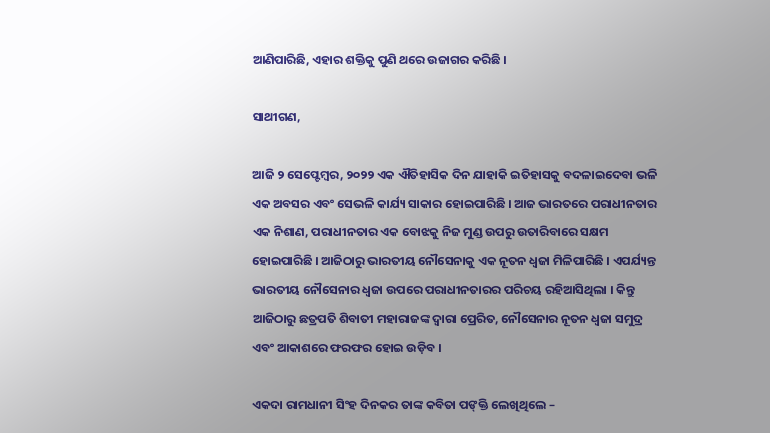ଆଣିପାରିଛି, ଏହାର ଶକ୍ତିକୁ ପୁଣି ଥରେ ଉଜାଗର କରିଛି ।

ସାଥୀଗଣ,

ଆଜି ୨ ସେପ୍ଟେମ୍ବର, ୨୦୨୨ ଏକ ଐତିହାସିକ ଦିନ ଯାହାକି ଇତିହାସକୁ ବଦଳାଇଦେବା ଭଳି ଏକ ଅବସର ଏବଂ ସେଭଳି କାର୍ଯ୍ୟ ସାକାର ହୋଇପାରିଛି । ଆଜ ଭାରତରେ ପରାଧୀନତାର ଏକ ନିଶାଣ, ପରାଧୀନତାର ଏକ ବୋଝକୁ ନିଜ ମୁଣ୍ଡ ଉପରୁ ଉତାରିବାରେ ସକ୍ଷମ ହୋଇପାରିଛି । ଆଜିଠାରୁ ଭାରତୀୟ ନୌସେନାକୁ ଏକ ନୂତନ ଧ୍ୱଜା ମିଳିପାରିଛି । ଏପର୍ଯ୍ୟନ୍ତ ଭାରତୀୟ ନୌସେନାର ଧ୍ୱଜା ଉପରେ ପରାଧୀନତାରର ପରିଚୟ ରହିଆସିଥିଲା । କିନ୍ତୁ ଆଜିଠାରୁ ଛତ୍ରପତି ଶିବାତୀ ମହାରାଜଙ୍କ ଦ୍ୱାରା ପ୍ରେରିତ, ନୌସେନାର ନୂତନ ଧ୍ୱଜା ସମୁଦ୍ର ଏବଂ ଆକାଶରେ ଫରଫର ହୋଇ ଉଡ଼ିବ ।

ଏକଦା ରାମଧାନୀ ସିଂହ ଦିନକର ତାଙ୍କ କବିତା ପଙ୍‌କ୍ତି ଲେଖିଥିଲେ –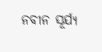ନବୀନ ସୂର୍ଯ୍ୟ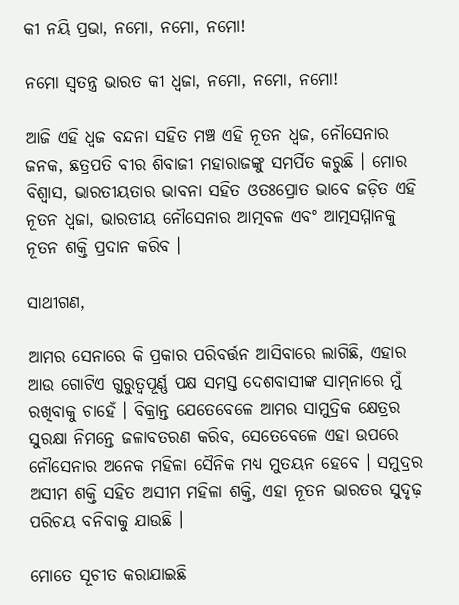କୀ ନୟି ପ୍ରଭା, ନମୋ, ନମୋ, ନମୋ!

ନମୋ ସ୍ୱତନ୍ତ୍ର ଭାରତ କୀ ଧ୍ୱଜା, ନମୋ, ନମୋ, ନମୋ!

ଆଜି ଏହି ଧ୍ୱଜ ବନ୍ଦନା ସହିତ ମଞ୍ଚ ଏହି ନୂତନ ଧ୍ୱଜ, ନୌସେନାର ଜନକ, ଛତ୍ରପତି ବୀର ଶିବାଜୀ ମହାରାଜଙ୍କୁ ସମର୍ପିତ କରୁଛି । ମୋର ବିଶ୍ୱାସ, ଭାରତୀୟତାର ଭାବନା ସହିତ ଓତଃପ୍ରୋତ ଭାବେ ଜଡ଼ିତ ଏହି ନୂତନ ଧ୍ୱଜା, ଭାରତୀୟ ନୌସେନାର ଆତ୍ମବଳ ଏବଂ ଆତ୍ମସମ୍ମାନକୁ ନୂତନ ଶକ୍ତି ପ୍ରଦାନ କରିବ ।

ସାଥୀଗଣ,

ଆମର ସେନାରେ କି ପ୍ରକାର ପରିବର୍ତ୍ତନ ଆସିବାରେ ଲାଗିଛି, ଏହାର ଆଉ ଗୋଟିଏ ଗୁରୁତ୍ୱପୂର୍ଣ୍ଣ ପକ୍ଷ ସମସ୍ତ ଦେଶବାସୀଙ୍କ ସାମ୍‌ନାରେ ମୁଁ ରଖିବାକୁ ଚାହେଁ । ବିକ୍ରାନ୍ତ ଯେତେବେଳେ ଆମର ସାମୁଦ୍ରିକ କ୍ଷେତ୍ରର ସୁରକ୍ଷା ନିମନ୍ତେ ଜଳାବତରଣ କରିବ, ସେତେବେଳେ ଏହା ଉପରେ ନୌସେନାର ଅନେକ ମହିଳା ସୈନିକ ମଧ୍ୟ ମୁତୟନ ହେବେ । ସମୁଦ୍ରର ଅସୀମ ଶକ୍ତି ସହିତ ଅସୀମ ମହିଳା ଶକ୍ତି, ଏହା ନୂତନ ଭାରତର ସୁଦୃଢ଼ ପରିଚୟ ବନିବାକୁ ଯାଉଛି ।

ମୋତେ ସୂଚୀତ କରାଯାଇଛି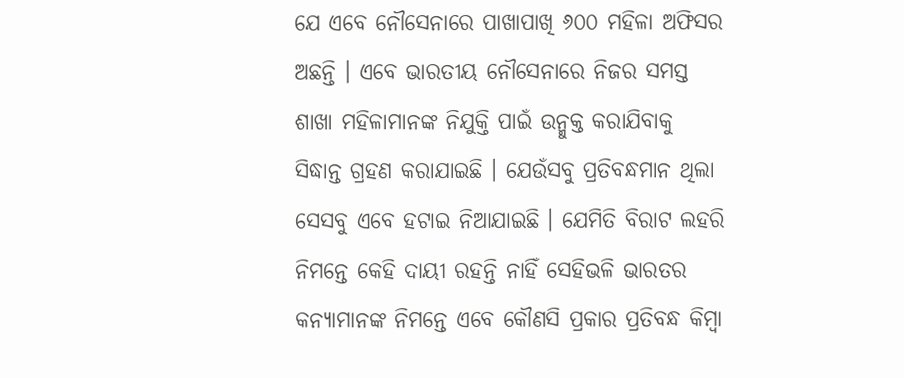ଯେ ଏବେ ନୌସେନାରେ ପାଖାପାଖି ୬୦୦ ମହିଳା ଅଫିସର ଅଛନ୍ତି । ଏବେ ଭାରତୀୟ ନୌସେନାରେ ନିଜର ସମସ୍ତ ଶାଖା ମହିଳାମାନଙ୍କ ନିଯୁକ୍ତି ପାଇଁ ଉନ୍ମୁକ୍ତ କରାଯିବାକୁ ସିଦ୍ଧାନ୍ତ ଗ୍ରହଣ କରାଯାଇଛି । ଯେଉଁସବୁ ପ୍ରତିବନ୍ଧମାନ ଥିଲା ସେସବୁ ଏବେ ହଟାଇ ନିଆଯାଇଛି । ଯେମିତି ବିରାଟ ଲହରି ନିମନ୍ତେ କେହି ଦାୟୀ ରହନ୍ତି ନାହିଁ ସେହିଭଳି ଭାରତର କନ୍ୟାମାନଙ୍କ ନିମନ୍ତେ ଏବେ କୌଣସି ପ୍ରକାର ପ୍ରତିବନ୍ଧ କିମ୍ବା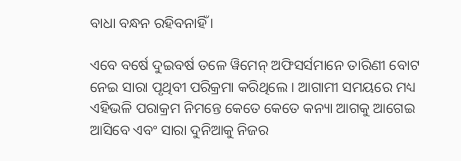ବାଧା ବନ୍ଧନ ରହିବନାହିଁ ।

ଏବେ ବର୍ଷେ ଦୁଇବର୍ଷ ତଳେ ୱିମେନ୍ ଅଫିସର୍ସମାନେ ତାରିଣୀ ବୋଟ ନେଇ ସାରା ପୃଥିବୀ ପରିକ୍ରମା କରିଥିଲେ । ଆଗାମୀ ସମୟରେ ମଧ୍ୟ ଏହିଭଳି ପରାକ୍ରମ ନିମନ୍ତେ କେତେ କେତେ କନ୍ୟା ଆଗକୁ ଆଗେଇ ଆସିବେ ଏବଂ ସାରା ଦୁନିଆକୁ ନିଜର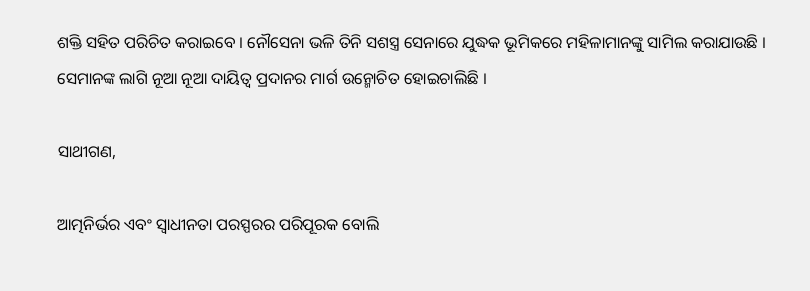ଶକ୍ତି ସହିତ ପରିଚିତ କରାଇବେ । ନୌସେନା ଭଳି ତିନି ସଶସ୍ତ୍ର ସେନାରେ ଯୁଦ୍ଧକ ଭୂମିକରେ ମହିଳାମାନଙ୍କୁ ସାମିଲ କରାଯାଉଛି । ସେମାନଙ୍କ ଲାଗି ନୂଆ ନୂଆ ଦାୟିତ୍ୱ ପ୍ରଦାନର ମାର୍ଗ ଉନ୍ମୋଚିତ ହୋଇଚାଲିଛି ।

ସାଥୀଗଣ,

ଆତ୍ମନିର୍ଭର ଏବଂ ସ୍ୱାଧୀନତା ପରସ୍ପରର ପରିପୂରକ ବୋଲି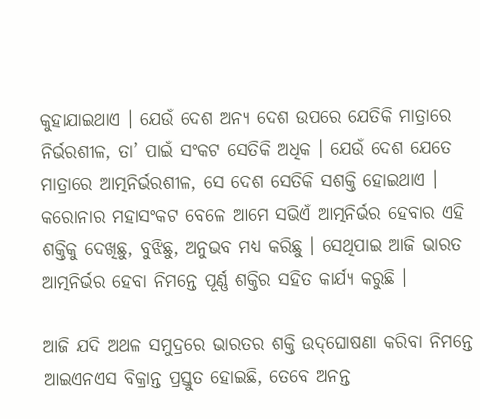କୁହାଯାଇଥାଏ । ଯେଉଁ ଦେଶ ଅନ୍ୟ ଦେଶ ଉପରେ ଯେତିକି ମାତ୍ରାରେ ନିର୍ଭରଶୀଳ, ତା’ ପାଇଁ ସଂକଟ ସେତିକି ଅଧିକ । ଯେଉଁ ଦେଶ ଯେତେ ମାତ୍ରାରେ ଆତ୍ମନିର୍ଭରଶୀଳ, ସେ ଦେଶ ସେତିକି ସଶକ୍ତି ହୋଇଥାଏ । କରୋନାର ମହାସଂକଟ ବେଳେ ଆମେ ସଭିଏଁ ଆତ୍ମନିର୍ଭର ହେବାର ଏହି ଶକ୍ତିକୁ ଦେଖିଛୁ, ବୁଝିଛୁ, ଅନୁଭବ ମଧ୍ୟ କରିଛୁ । ସେଥିପାଇ ଆଜି ଭାରତ ଆତ୍ମନିର୍ଭର ହେବା ନିମନ୍ତେ ପୂର୍ଣ୍ଣ ଶକ୍ତିର ସହିତ କାର୍ଯ୍ୟ କରୁଛି ।

ଆଜି ଯଦି ଅଥଳ ସମୁଦ୍ରରେ ଭାରତର ଶକ୍ତି ଉଦ୍‌ଘୋଷଣା କରିବା ନିମନ୍ତେ ଆଇଏନଏସ ବିକ୍ରାନ୍ତ ପ୍ରସ୍ତୁତ ହୋଇଛି, ତେବେ ଅନନ୍ତ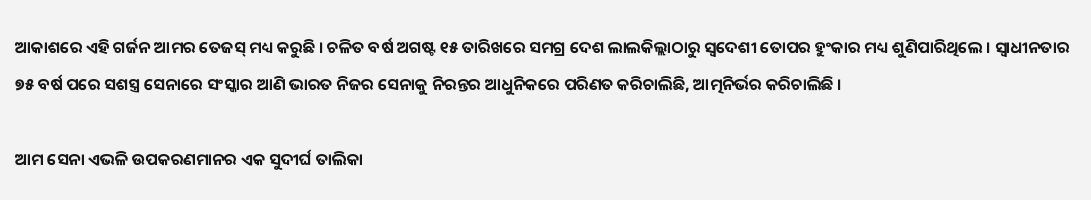ଆକାଶରେ ଏହି ଗର୍ଜନ ଆମର ତେଜସ୍ ମଧ୍ୟ କରୁଛି । ଚଳିତ ବର୍ଷ ଅଗଷ୍ଟ ୧୫ ତାରିଖରେ ସମଗ୍ର ଦେଶ ଲାଲକିଲ୍ଲାଠାରୁ ସ୍ୱଦେଶୀ ତୋପର ହୁଂକାର ମଧ୍ୟ ଶୁଣିପାରିଥିଲେ । ସ୍ୱାଧୀନତାର ୭୫ ବର୍ଷ ପରେ ସଶସ୍ତ୍ର ସେନାରେ ସଂସ୍କାର ଆଣି ଭାରତ ନିଜର ସେନାକୁ ନିରନ୍ତର ଆଧୁନିକରେ ପରିଣତ କରିଚାଲିଛି, ଆତ୍ମନିର୍ଭର କରିଚାଲିଛି ।

ଆମ ସେନା ଏଭଳି ଉପକରଣମାନର ଏକ ସୁଦୀର୍ଘ ତାଲିକା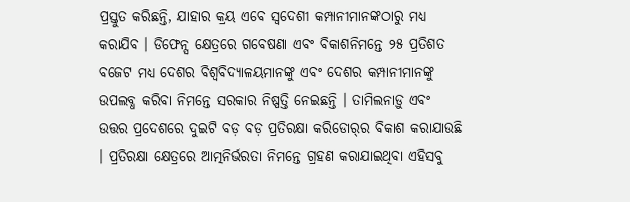ପ୍ରସ୍ତୁତ କରିଛନ୍ତି, ଯାହାର କ୍ରୟ ଏବେ ସ୍ୱଦେଶୀ କମ୍ପାନୀମାନଙ୍କଠାରୁ ମଧ୍ୟ କରାଯିବ । ଡିଫେନ୍ସ କ୍ଷେତ୍ରରେ ଗବେଷଣା ଏବଂ ବିକାଶନିମନ୍ତେ ୨୫ ପ୍ରତିଶତ ବଜେଟ ମଧ୍ୟ ଦେଶର ବିଶ୍ୱବିଦ୍ୟାଳୟମାନଙ୍କୁ ଏବଂ ଦେଶର କମ୍ପାନୀମାନଙ୍କୁ ଉପଲବ୍ଧ କରିବା ନିମନ୍ତେ ସରକାର ନିଷ୍ପତ୍ତି ନେଇଛନ୍ତି । ତାମିଲନାଡ଼ୁ ଏବଂ ଉତ୍ତର ପ୍ରଦେଶରେ ଦୁଇଟି ବଡ଼ ବଡ଼ ପ୍ରତିରକ୍ଷା କରିଡୋର୍‌ର ବିକାଶ କରାଯାଉଛି । ପ୍ରତିରକ୍ଷା କ୍ଷେତ୍ରରେ ଆତ୍ମନିର୍ଭରତା ନିମନ୍ତେ ଗ୍ରହଣ କରାଯାଇଥିବା ଏହିସବୁ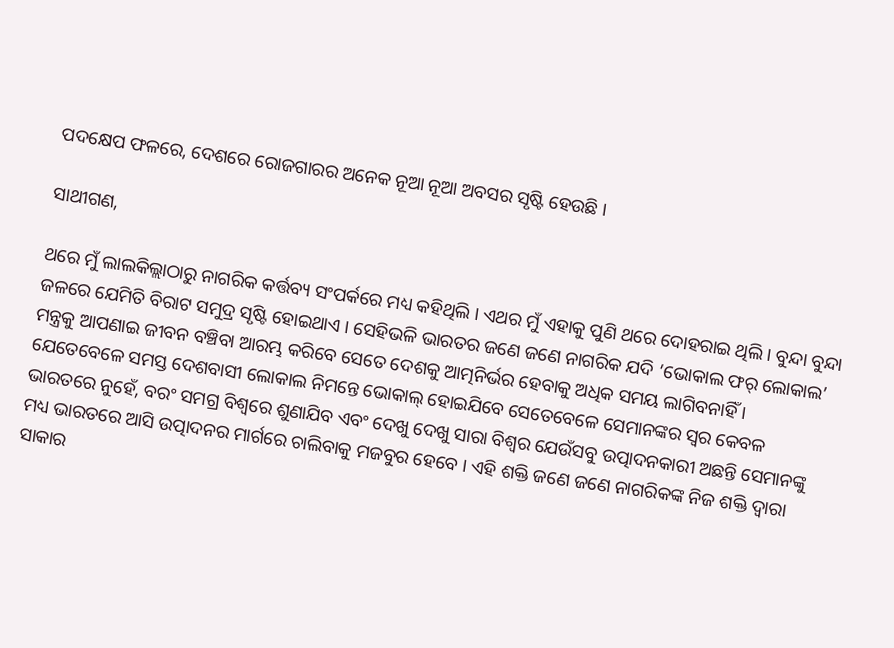ପଦକ୍ଷେପ ଫଳରେ, ଦେଶରେ ରୋଜଗାରର ଅନେକ ନୂଆ ନୂଆ ଅବସର ସୃଷ୍ଟି ହେଉଛି ।

ସାଥୀଗଣ,

ଥରେ ମୁଁ ଲାଲକିଲ୍ଲାଠାରୁ ନାଗରିକ କର୍ତ୍ତବ୍ୟ ସଂପର୍କରେ ମଧ୍ୟ କହିଥିଲି । ଏଥର ମୁଁ ଏହାକୁ ପୁଣି ଥରେ ଦୋହରାଇ ଥିଲି । ବୁନ୍ଦା ବୁନ୍ଦା ଜଳରେ ଯେମିତି ବିରାଟ ସମୁଦ୍ର ସୃଷ୍ଟି ହୋଇଥାଏ । ସେହିଭଳି ଭାରତର ଜଣେ ଜଣେ ନାଗରିକ ଯଦି ‘ଭୋକାଲ ଫର୍ ଲୋକାଲ’ ମନ୍ତ୍ରକୁ ଆପଣାଇ ଜୀବନ ବଞ୍ଚିବା ଆରମ୍ଭ କରିବେ ସେତେ ଦେଶକୁ ଆତ୍ମନିର୍ଭର ହେବାକୁ ଅଧିକ ସମୟ ଲାଗିବନାହିଁ । ଯେତେବେଳେ ସମସ୍ତ ଦେଶବାସୀ ଲୋକାଲ ନିମନ୍ତେ ଭୋକାଲ୍ ହୋଇଯିବେ ସେତେବେଳେ ସେମାନଙ୍କର ସ୍ୱର କେବଳ ଭାରତରେ ନୁହେଁ, ବରଂ ସମଗ୍ର ବିଶ୍ୱରେ ଶୁଣାଯିବ ଏବଂ ଦେଖୁ ଦେଖୁ ସାରା ବିଶ୍ୱର ଯେଉଁସବୁ ଉତ୍ପାଦନକାରୀ ଅଛନ୍ତି ସେମାନଙ୍କୁ ମଧ୍ୟ ଭାରତରେ ଆସି ଉତ୍ପାଦନର ମାର୍ଗରେ ଚାଲିବାକୁ ମଜବୁର ହେବେ । ଏହି ଶକ୍ତି ଜଣେ ଜଣେ ନାଗରିକଙ୍କ ନିଜ ଶକ୍ତି ଦ୍ୱାରା ସାକାର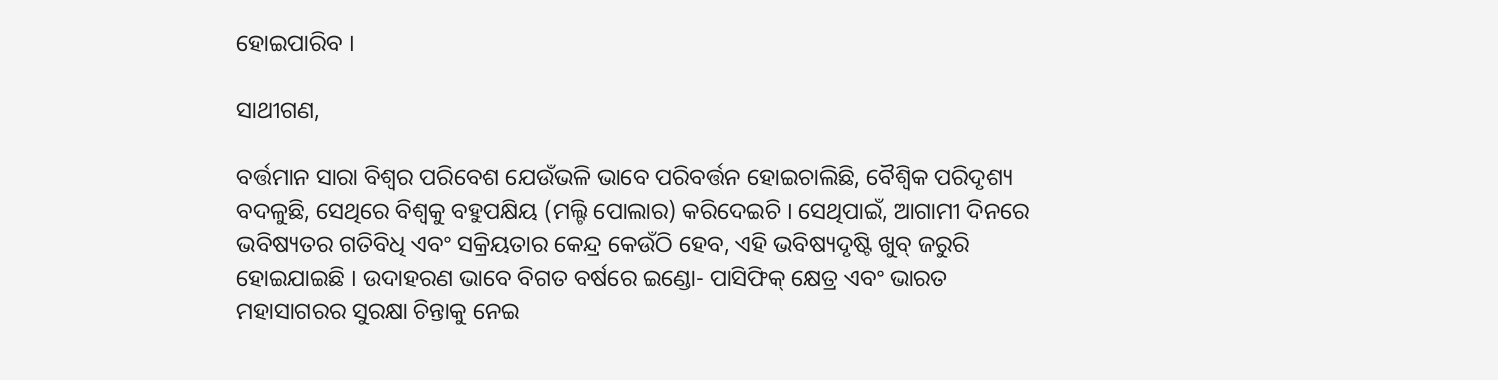ହୋଇପାରିବ ।

ସାଥୀଗଣ,

ବର୍ତ୍ତମାନ ସାରା ବିଶ୍ୱର ପରିବେଶ ଯେଉଁଭଳି ଭାବେ ପରିବର୍ତ୍ତନ ହୋଇଚାଲିଛି, ବୈଶ୍ୱିକ ପରିଦୃଶ୍ୟ ବଦଳୁଛି, ସେଥିରେ ବିଶ୍ୱକୁ ବହୁପକ୍ଷିୟ (ମଲ୍ଟି ପୋଲାର) କରିଦେଇଚି । ସେଥିପାଇଁ, ଆଗାମୀ ଦିନରେ ଭବିଷ୍ୟତର ଗତିବିଧି ଏବଂ ସକ୍ରିୟତାର କେନ୍ଦ୍ର କେଉଁଠି ହେବ, ଏହି ଭବିଷ୍ୟଦୃଷ୍ଟି ଖୁବ୍ ଜରୁରି ହୋଇଯାଇଛି । ଉଦାହରଣ ଭାବେ ବିଗତ ବର୍ଷରେ ଇଣ୍ଡୋ- ପାସିଫିକ୍ କ୍ଷେତ୍ର ଏବଂ ଭାରତ ମହାସାଗରର ସୁରକ୍ଷା ଚିନ୍ତାକୁ ନେଇ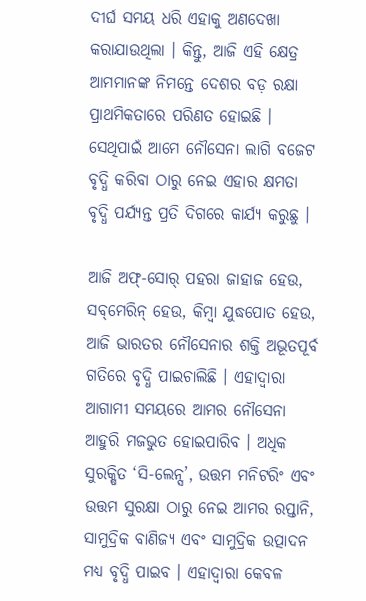ଦୀର୍ଘ ସମୟ ଧରି ଏହାକୁ ଅଣଦେଖା କରାଯାଉଥିଲା । କିନ୍ତୁ, ଆଜି ଏହି କ୍ଷେତ୍ର ଆମମାନଙ୍କ ନିମନ୍ତେ ଦେଶର ବଡ଼ ରକ୍ଷା ପ୍ରାଥମିକତାରେ ପରିଣତ ହୋଇଛି । ସେଥିପାଇଁ ଆମେ ନୌସେନା ଲାଗି ବଜେଟ ବୃଦ୍ଧି କରିବା ଠାରୁ ନେଇ ଏହାର କ୍ଷମତା ବୃଦ୍ଧି ପର୍ଯ୍ୟନ୍ତ ପ୍ରତି ଦିଗରେ କାର୍ଯ୍ୟ କରୁଛୁ ।

ଆଜି ଅଫ୍‌-ସୋର୍ ପହରା ଜାହାଜ ହେଉ, ସବ୍‌ମେରିନ୍ ହେଉ, କିମ୍ବା ଯୁଦ୍ଧପୋତ ହେଉ, ଆଜି ଭାରତର ନୌସେନାର ଶକ୍ତି ଅଭୂତପୂର୍ବ ଗତିରେ ବୃଦ୍ଧି ପାଇଚାଲିଛି । ଏହାଦ୍ୱାରା ଆଗାମୀ ସମୟରେ ଆମର ନୌସେନା ଆହୁରି ମଜଭୁତ ହୋଇପାରିବ । ଅଧିକ ସୁରକ୍ଷିତ ‘ସି-ଲେନ୍ସ’, ଉତ୍ତମ ମନିଟରିଂ ଏବଂ ଉତ୍ତମ ସୁରକ୍ଷା ଠାରୁ ନେଇ ଆମର ରପ୍ତାନି, ସାମୁଦ୍ରିକ ବାଣିଜ୍ୟ ଏବଂ ସାମୁଦ୍ରିକ ଉତ୍ପାଦନ ମଧ୍ୟ ବୃଦ୍ଧି ପାଇବ । ଏହାଦ୍ୱାରା କେବଳ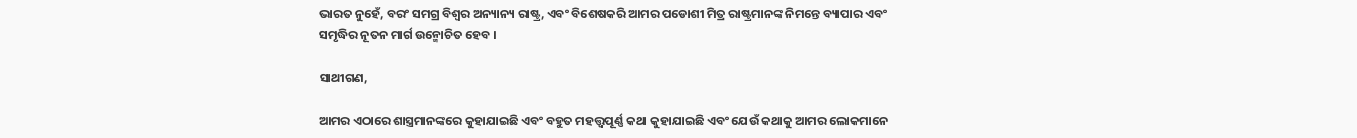ଭାରତ ନୁହେଁ, ବରଂ ସମଗ୍ର ବିଶ୍ୱର ଅନ୍ୟାନ୍ୟ ରାଷ୍ଟ୍ର, ଏବଂ ବିଶେଷକରି ଆମର ପଡୋଶୀ ମିତ୍ର ରାଷ୍ଟ୍ରମାନଙ୍କ ନିମନ୍ତେ ବ୍ୟାପାର ଏବଂ ସମୃଦ୍ଧିର ନୂତନ ମାର୍ଗ ଉନ୍ମୋଚିତ ହେବ ।

ସାଥୀଗଣ,

ଆମର ଏଠାରେ ଶାସ୍ତ୍ରମାନଙ୍କରେ କୁହାଯାଇଛି ଏବଂ ବହୁତ ମହତ୍ତ୍ୱପୂର୍ଣ୍ଣ କଥା କୁହାଯାଇଛି ଏବଂ ଯେଉଁ କଥାକୁ ଆମର ଲୋକମାନେ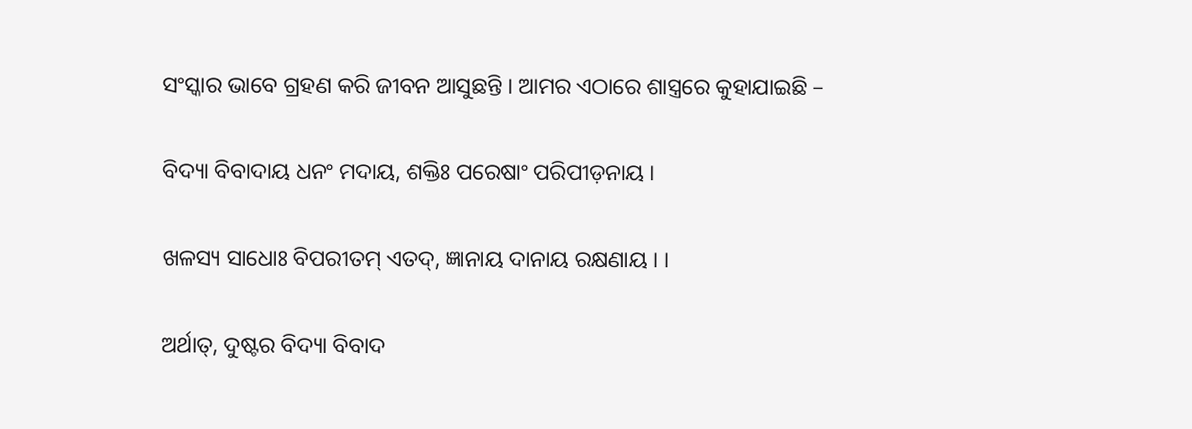ସଂସ୍କାର ଭାବେ ଗ୍ରହଣ କରି ଜୀବନ ଆସୁଛନ୍ତି । ଆମର ଏଠାରେ ଶାସ୍ତ୍ରରେ କୁହାଯାଇଛି –

ବିଦ୍ୟା ବିବାଦାୟ ଧନଂ ମଦାୟ, ଶକ୍ତିଃ ପରେଷାଂ ପରିପୀଡ଼ନାୟ ।

ଖଳସ୍ୟ ସାଧୋଃ ବିପରୀତମ୍ ଏତଦ୍‌, ଜ୍ଞାନାୟ ଦାନାୟ ରକ୍ଷଣାୟ । ।

ଅର୍ଥାତ୍‌, ଦୁଷ୍ଟର ବିଦ୍ୟା ବିବାଦ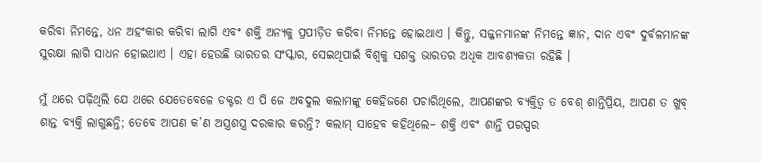କରିବା ନିମନ୍ତେ, ଧନ ଅହଂକାର କରିବା ଲାଗି ଏବଂ ଶକ୍ତି ଅନ୍ୟକୁ ପ୍ରପୀଡ଼ିତ କରିବା ନିମନ୍ତେ ହୋଇଥାଏ । କିନ୍ତୁ, ସଜ୍ଜନମାନଙ୍କ ନିମନ୍ତେ ଜ୍ଞାନ, ଦାନ ଏବଂ ଦୁର୍ବଳମାନଙ୍କ ସୁରକ୍ଷା ଲାଗି ସାଧନ ହୋଇଥାଏ । ଏହା ହେଉଛି ଭାରତର ସଂସ୍କାର, ସେଇଥିପାଇଁ ବିଶ୍ୱକୁ ସଶକ୍ତ ଭାରତର ଅଧିକ ଆବଶ୍ୟକତା ରହିଛି ।

ମୁଁ ଥରେ ପଢ଼ିଥିଲି ଯେ ଥରେ ଯେତେବେଳେ ଡକ୍ଟର ଏ ପି ଜେ ଅବଦୁଲ କଲାମଙ୍କୁ କେହିଜଣେ ପଚାରିଥିଲେ, ଆପଣଙ୍କର ବ୍ୟକ୍ତିତ୍ୱ ତ ବେଶ୍ ଶାନ୍ତିପ୍ରିୟ, ଆପଣ ତ ଖୁବ୍ ଶାନ୍ତ ବ୍ୟକ୍ତି ଲାଗୁଛନ୍ତି; ତେବେ ଆପଣ କ’ଣ ଅସ୍ତ୍ରଶସ୍ତ୍ର ଦରକାର କରନ୍ତି? କଲାମ୍ ସାହେବ କହିଥିଲେ– ଶକ୍ତି ଏବଂ ଶାନ୍ତି ପରସ୍ପର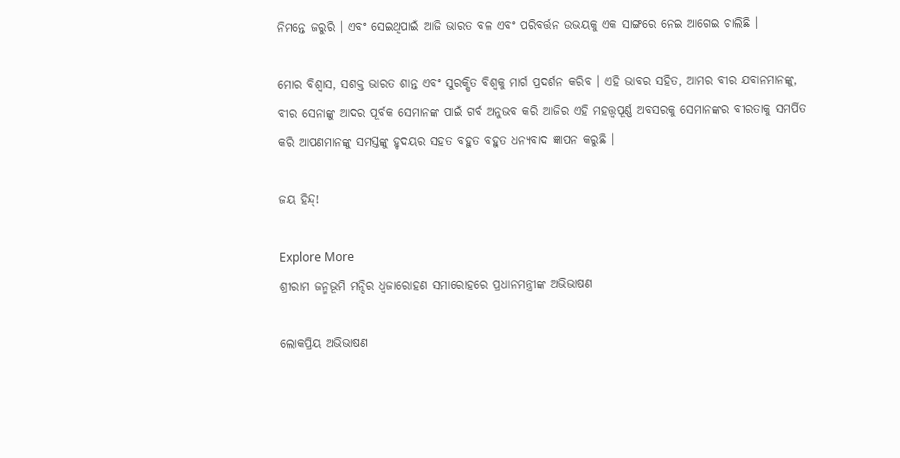ନିମନ୍ତେ ଜରୁରି । ଏବଂ ସେଇଥିପାଇଁ ଆଜି ଭାରତ ବଳ ଏବଂ ପରିବର୍ତ୍ତନ ଉଭୟକୁ ଏକ ସାଙ୍ଗରେ ନେଇ ଆଗେଇ ଚାଲିଛି ।

ମୋର ବିଶ୍ୱାସ, ସଶକ୍ତ ଭାରତ ଶାନ୍ତ ଏବଂ ସୁରକ୍ଷିତ ବିଶ୍ୱକୁ ମାର୍ଗ ପ୍ରଦର୍ଶନ କରିବ । ଏହି ଭାବର ସହିତ, ଆମର ବୀର ଯବାନମାନଙ୍କୁ, ବୀର ସେନାଙ୍କୁ ଆଦର ପୂର୍ବକ ସେମାନଙ୍କ ପାଇଁ ଗର୍ବ ଅନୁଭବ କରି ଆଜିର ଏହି ମହତ୍ତ୍ୱପୂର୍ଣ୍ଣ ଅବସରକୁ ସେମାନଙ୍କର ବୀରତାକୁ ସମର୍ପିତ କରି ଆପଣମାନଙ୍କୁ ସମସ୍ତଙ୍କୁ ହୃଦୟର ସହତ ବହୁତ ବହୁତ ଧନ୍ୟବାଦ ଜ୍ଞାପନ କରୁଛି ।

ଜୟ ହିନ୍ଦ୍‌!

Explore More
ଶ୍ରୀରାମ ଜନ୍ମଭୂମି ମନ୍ଦିର ଧ୍ଵଜାରୋହଣ ସମାରୋହରେ ପ୍ରଧାନମନ୍ତ୍ରୀଙ୍କ ଅଭିଭାଷଣ

ଲୋକପ୍ରିୟ ଅଭିଭାଷଣ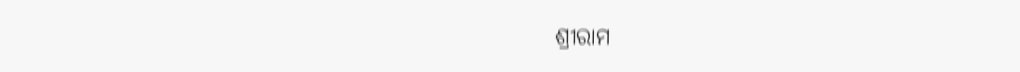ଶ୍ରୀରାମ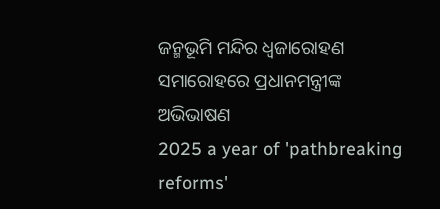ଜନ୍ମଭୂମି ମନ୍ଦିର ଧ୍ଵଜାରୋହଣ ସମାରୋହରେ ପ୍ରଧାନମନ୍ତ୍ରୀଙ୍କ ଅଭିଭାଷଣ
2025 a year of 'pathbreaking reforms'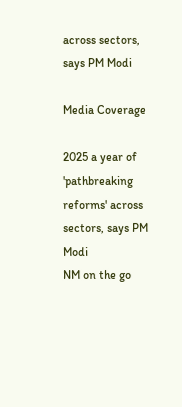across sectors, says PM Modi

Media Coverage

2025 a year of 'pathbreaking reforms' across sectors, says PM Modi
NM on the go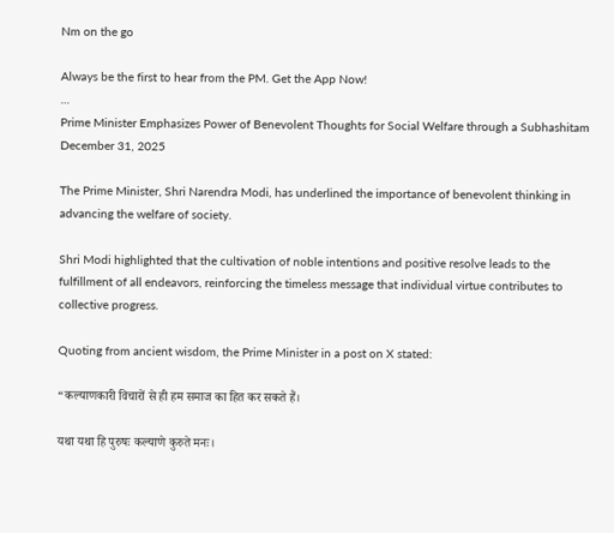Nm on the go

Always be the first to hear from the PM. Get the App Now!
...
Prime Minister Emphasizes Power of Benevolent Thoughts for Social Welfare through a Subhashitam
December 31, 2025

The Prime Minister, Shri Narendra Modi, has underlined the importance of benevolent thinking in advancing the welfare of society.

Shri Modi highlighted that the cultivation of noble intentions and positive resolve leads to the fulfillment of all endeavors, reinforcing the timeless message that individual virtue contributes to collective progress.

Quoting from ancient wisdom, the Prime Minister in a post on X stated:

“कल्याणकारी विचारों से ही हम समाज का हित कर सकते हैं।

यथा यथा हि पुरुषः कल्याणे कुरुते मनः।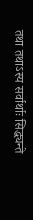तथा तथाऽस्य सर्वार्थाः सिद्ध्यन्ते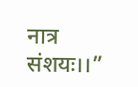नात्र संशयः।।”